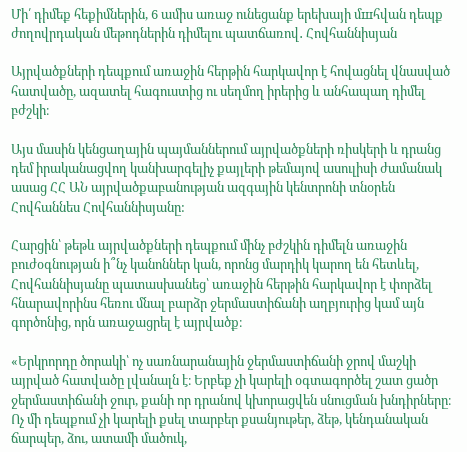Մի՛ դիմեք հեքիմներին, 6 ամիս առաջ ունեցանք երեխայի մшհվան դեպք ժողովրդական մեթոդներին դիմելու պատճառով․ Հովհաննիսյան

Այրվածքների դեպքում առաջին հերթին հարկավոր է հովացնել վնասված հատվածը, ազատել հագուստից ու սեղմող իրերից և անհապաղ դիմել բժշկի։

Այս մասին կենցաղային պայմաններում այրվածքների ռիսկերի և դրանց դեմ իրականացվող կանխարգելիչ քայլերի թեմայով ասուլիսի ժամանակ ասաց ՀՀ ԱՆ այրվածքաբանության ազգային կենտրոնի տնօրեն Հովհաննես Հովհաննիսյանը:

Հարցին՝ թեթև այրվածքների դեպքում մինչ բժշկին դիմելն առաջին բուժօգնության ի՞նչ կանոններ կան, որոնց մարդիկ կարող են հետևել, Հովհաննիսյանը պատասխանեց՝ առաջին հերթին հարկավոր է փորձել հնարավորինս հեռու մնալ բարձր ջերմաստիճանի աղբյուրից կամ այն գործոնից, որն առաջացրել է այրվածք։

«Երկրորդը ծորակի՝ ոչ սառնարանային ջերմաստիճանի ջրով մաշկի այրված հատվածը լվանալն է։ Երբեք չի կարելի օգտագործել շատ ցածր ջերմաստիճանի ջուր, քանի որ դրանով կխորացվեն սնուցման խնդիրները։ Ոչ մի դեպքում չի կարելի քսել տարբեր քսանյութեր, ձեթ, կենդանական ճարպեր, ձու, ատամի մածուկ,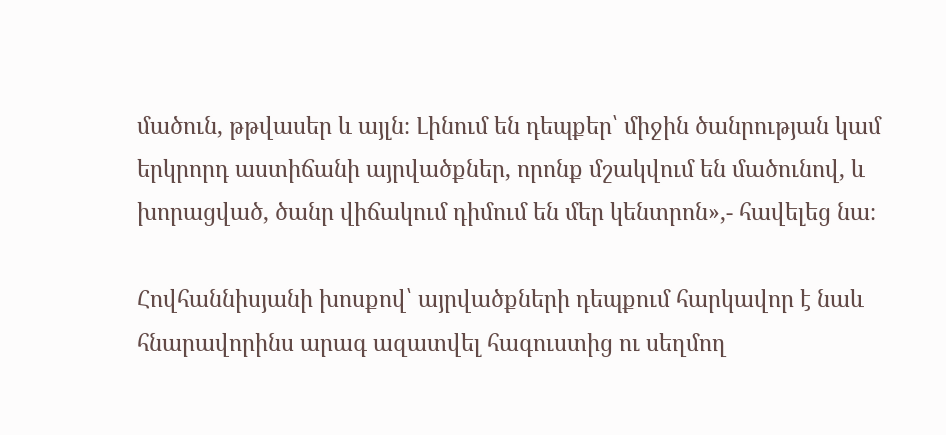մածուն, թթվասեր և այլն։ Լինում են դեպքեր՝ միջին ծանրության կամ երկրորդ աստիճանի այրվածքներ, որոնք մշակվում են մածունով, և խորացված, ծանր վիճակում դիմում են մեր կենտրոն»,- հավելեց նա։

Հովհաննիսյանի խոսքով՝ այրվածքների դեպքում հարկավոր է նաև հնարավորինս արագ ազատվել հագուստից ու սեղմող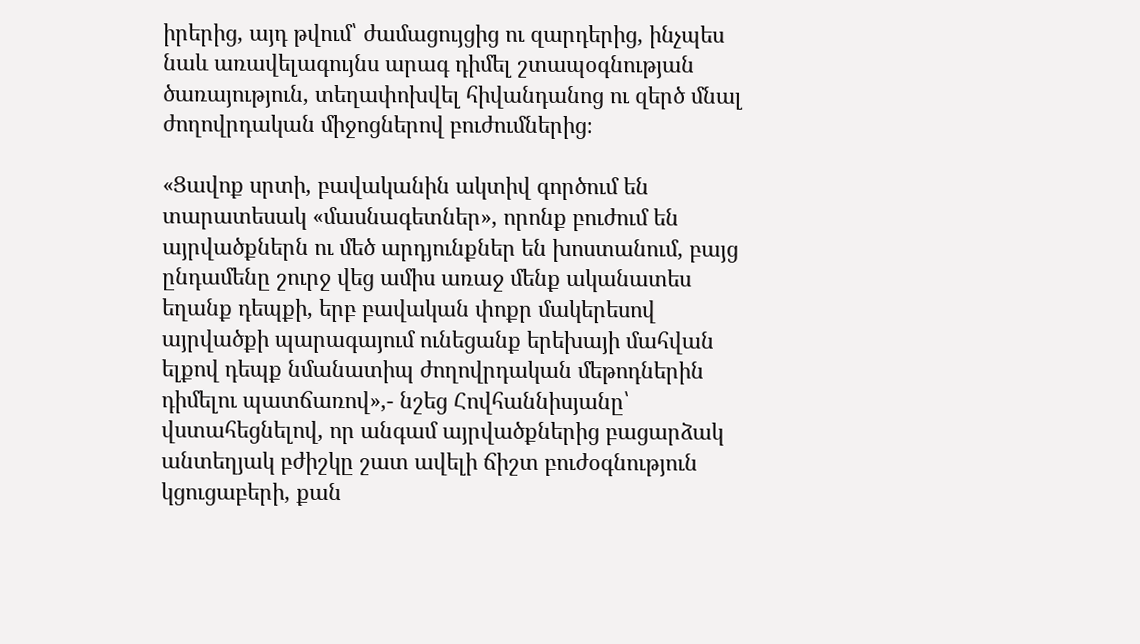իրերից, այդ թվում՝ ժամացույցից ու զարդերից, ինչպես նաև առավելագույնս արագ դիմել շտապօգնության ծառայություն, տեղափոխվել հիվանդանոց ու զերծ մնալ ժողովրդական միջոցներով բուժումներից։

«Ցավոք սրտի, բավականին ակտիվ գործում են տարատեսակ «մասնագետներ», որոնք բուժում են այրվածքներն ու մեծ արդյունքներ են խոստանում, բայց ընդամենը շուրջ վեց ամիս առաջ մենք ականատես եղանք դեպքի, երբ բավական փոքր մակերեսով այրվածքի պարագայում ունեցանք երեխայի մահվան ելքով դեպք նմանատիպ ժողովրդական մեթոդներին դիմելու պատճառով»,- նշեց Հովհաննիսյանը՝ վստահեցնելով, որ անգամ այրվածքներից բացարձակ անտեղյակ բժիշկը շատ ավելի ճիշտ բուժօգնություն կցուցաբերի, քան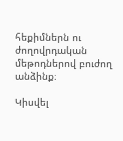հեքիմներն ու ժողովրդական մեթոդներով բուժող անձինք։

Կիսվել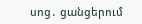սոց․ ցանցերում